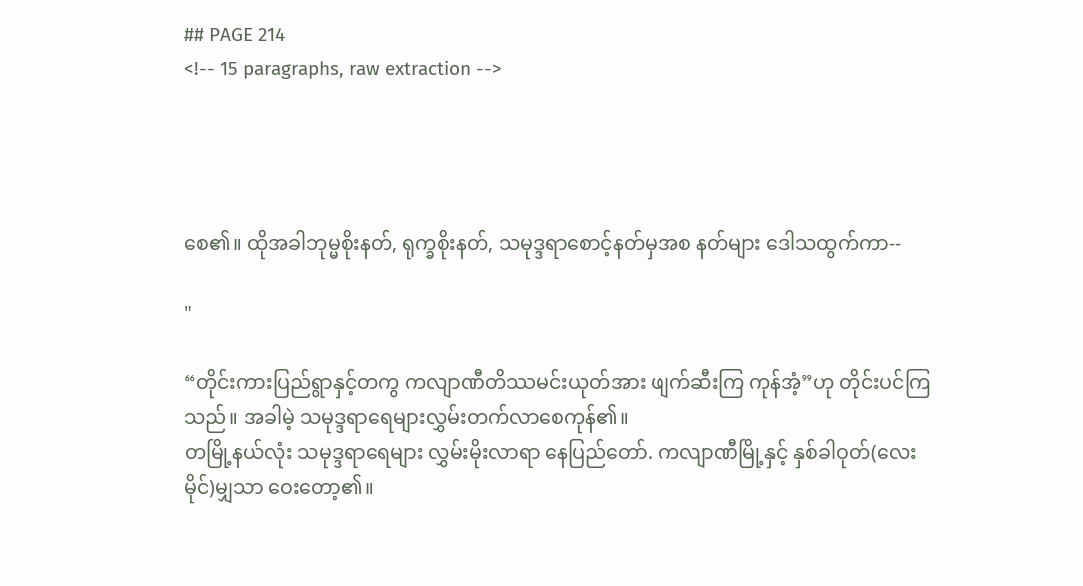## PAGE 214
<!-- 15 paragraphs, raw extraction -->




စေ၏။ ထိုအခါဘုမ္မစိုးနတ်, ရုက္ခစိုးနတ်, သမုဒ္ဒရာစောင့်နတ်မှအစ နတ်များ ဒေါသထွက်ကာ--

"

“တိုင်းကားပြည်ရွာနှင့်တကွ ကလျာဏီတိဿမင်းယုတ်အား ဖျက်ဆီးကြ ကုန်အံ့”ဟု တိုင်းပင်ကြသည်။ အခါမဲ့ သမုဒ္ဒရာရေများလွှမ်းတက်လာစေကုန်၏။
တမြို့နယ်လုံး သမုဒ္ဒရာရေများ လွှမ်းမိုးလာရာ နေပြည်တော်. ကလျာဏီမြို့နှင့် နှစ်ခါဝုတ်(လေးမိုင်)မျှသာ ဝေးတော့၏။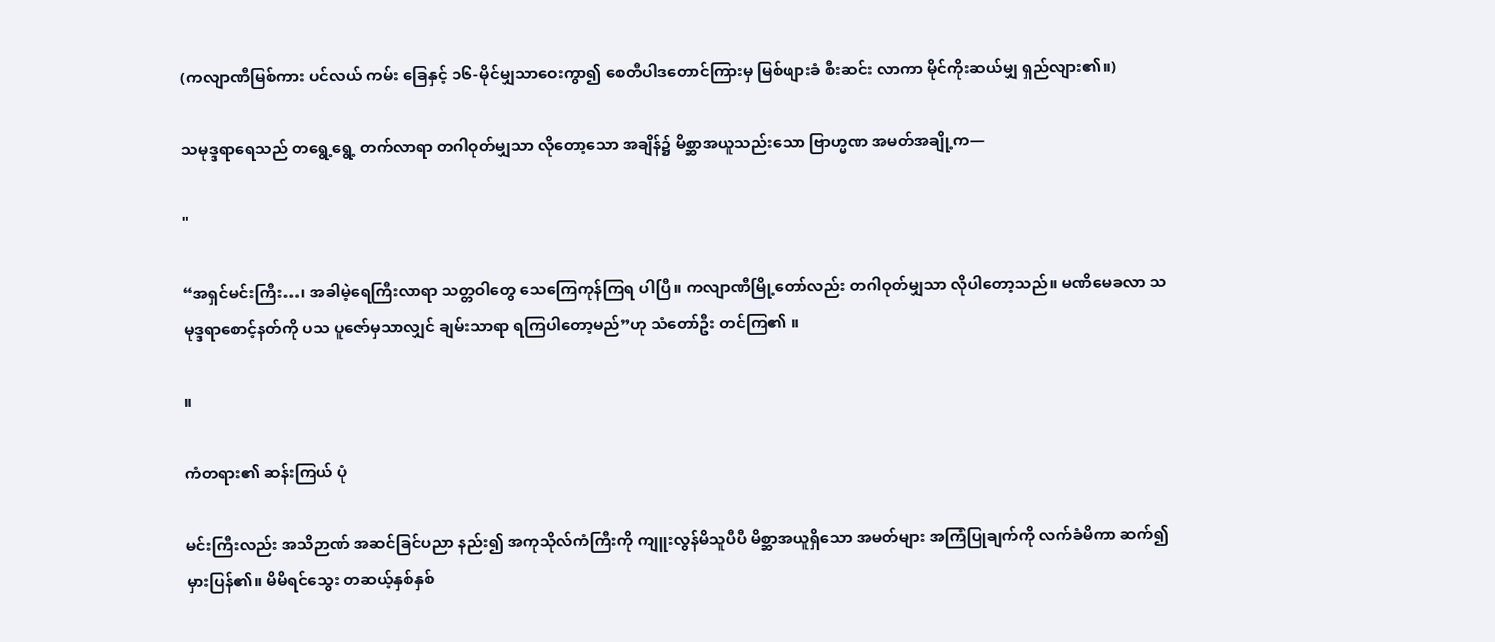(ကလျာဏီမြစ်ကား ပင်လယ် ကမ်း ခြေနှင့် ၁၆-မိုင်မျှသာဝေးကွာ၍ စေတီပါဒတောင်ကြားမှ မြစ်ဖျားခံ စီးဆင်း လာကာ မိုင်ကိုးဆယ်မျှ ရှည်လျား၏။)

သမုဒ္ဒရာရေသည် တရွေ့ရွေ့ တက်လာရာ တဂါဝုတ်မျှသာ လိုတော့သော အချိန်၌ မိစ္ဆာအယူသည်းသော ဗြာဟ္မဏ အမတ်အချို့က—

"

“အရှင်မင်းကြီး…၊ အခါမဲ့ရေကြီးလာရာ သတ္တဝါတွေ သေကြေကုန်ကြရ ပါပြီ။ ကလျာဏီမြို့တော်လည်း တဂါဝုတ်မျှသာ လိုပါတော့သည်။ မဏိမေခလာ သမုဒ္ဒရာစောင့်နတ်ကို ပသ ပူဇော်မှသာလျှင် ချမ်းသာရာ ရကြပါတော့မည်”ဟု သံတော်ဦး တင်ကြ၏ ။

။

ကံတရား၏ ဆန်းကြယ် ပုံ

မင်းကြီးလည်း အသိဉာဏ် အဆင်ခြင်ပညာ နည်း၍ အကုသိုလ်ကံကြီးကို ကျူးလွန်မိသူပီပီ မိစ္ဆာအယူရှိသော အမတ်များ အကြံပြုချက်ကို လက်ခံမိကာ ဆက်၍မှားပြန်၏။ မိမိရင်သွေး တဆယ့်နှစ်နှစ်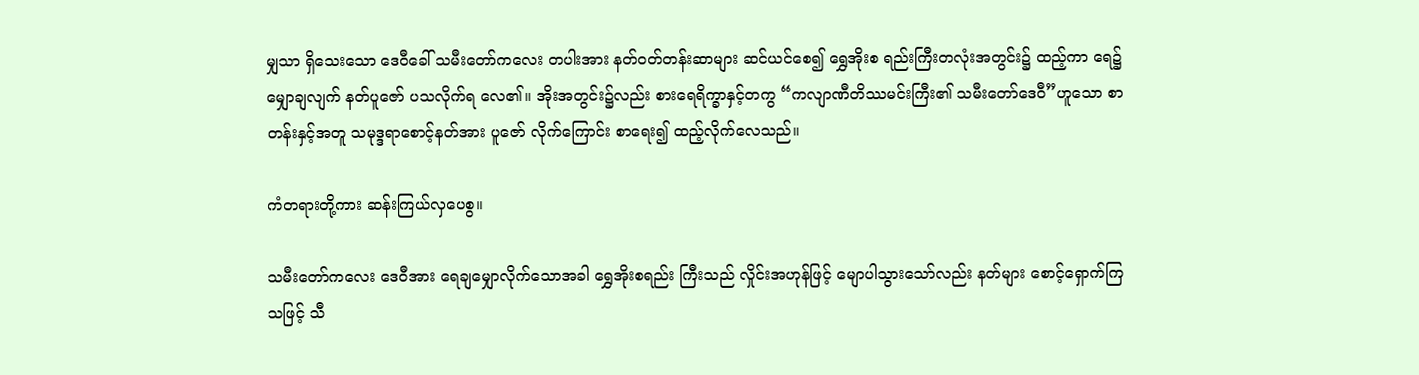မျှသာ ရှိသေးသော ဒေဝီခေါ် သမီးတော်ကလေး တပါးအား နတ်ဝတ်တန်းဆာများ ဆင်ယင်စေ၍ ရွှေအိုးစ ရည်းကြီးတလုံးအတွင်း၌ ထည့်ကာ ရေ၌မျှောချလျက် နတ်ပူဇော် ပသလိုက်ရ လေ၏။ အိုးအတွင်း၌လည်း စားရေရိက္ခာနှင့်တကွ “ကလျာဏီတိဿမင်းကြီး၏ သမီးတော်ဒေဝီ”ဟူသော စာတန်းနှင့်အတူ သမုဒ္ဒရာစောင့်နတ်အား ပူဇော် လိုက်ကြောင်း စာရေး၍ ထည့်လိုက်လေသည်။

ကံတရားတို့ကား ဆန်းကြယ်လှပေစွ။

သမီးတော်ကလေး ဒေဝီအား ရေချမျှောလိုက်သောအခါ ရွှေအိုးစရည်း ကြီးသည် လှိုင်းအဟုန်ဖြင့် မျောပါသွားသော်လည်း နတ်များ စောင့်ရှောက်ကြ သဖြင့် သီ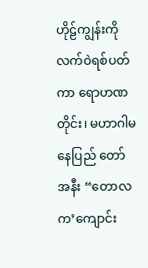ဟိုဠ်ကျွန်းကို လက်ဝဲရစ်ပတ်ကာ ရောဟဏတိုင်း၊ မဟာဂါမ နေပြည် တော်အနီး “တောလက’ကျောင်း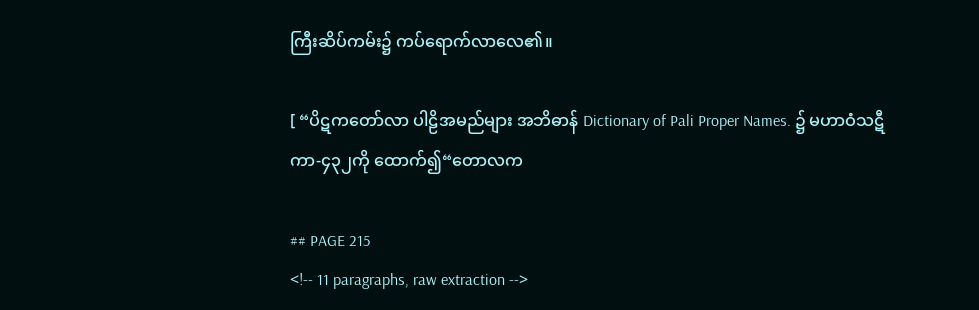ကြီးဆိပ်ကမ်း၌ ကပ်ရောက်လာလေ၏။

[ “ပိဋကတော်လာ ပါဠိအမည်များ အဘိဓာန် Dictionary of Pali Proper Names. ၌ မဟာဝံသဋီကာ-၄၃၂ကို ထောက်၍“တောလက

## PAGE 215
<!-- 11 paragraphs, raw extraction -->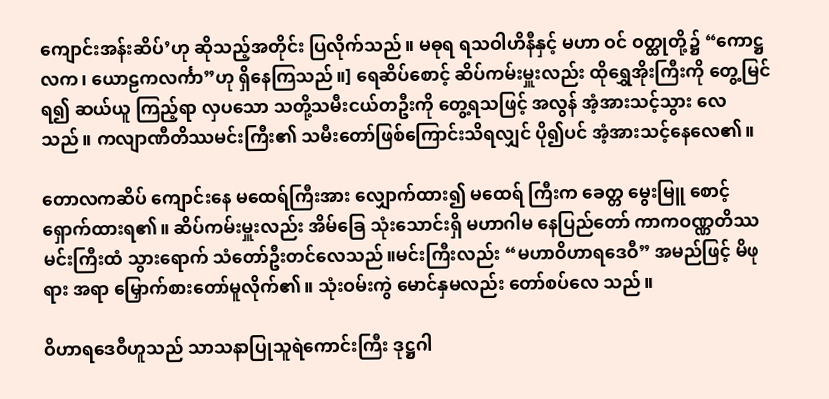ကျောင်းအန်းဆိပ်’ဟု ဆိုသည့်အတိုင်း ပြလိုက်သည်။ မဓုရ ရသဝါဟိနီနှင့် မဟာ ဝင် ဝတ္ထုတို့၌ “ကောဋ္ဌလက၊ ယောဠကလင်္ကာ”ဟု ရှိနေကြသည်။] ရေဆိပ်စောင့် ဆိပ်ကမ်းမှူးလည်း ထိုရွှေအိုးကြီးကို တွေ့မြင်ရ၍ ဆယ်ယူ ကြည့်ရာ လှပသော သတို့သမီးငယ်တဦးကို တွေ့ရသဖြင့် အလွန် အံ့အားသင့်သွား လေသည်။ ကလျာဏီတိဿမင်းကြီး၏ သမီးတော်ဖြစ်ကြောင်းသိရလျှင် ပို၍ပင် အံ့အားသင့်နေလေ၏။

တောလကဆိပ် ကျောင်းနေ မထေရ်ကြီးအား လျှောက်ထား၍ မထေရ် ကြီးက ခေတ္တ မွေးမြူ စောင့်ရှောက်ထားရ၏။ ဆိပ်ကမ်းမှူးလည်း အိမ်ခြေ သုံးသောင်းရှိ မဟာဂါမ နေပြည်တော် ကာကဝဏ္ဏတိဿမင်းကြီးထံ သွားရောက် သံတော်ဦးတင်လေသည်။မင်းကြီးလည်း “မဟာဝိဟာရဒေဝီ” အမည်ဖြင့် မိဖုရား အရာ မြှောက်စားတော်မူလိုက်၏။ သုံးဝမ်းကွဲ မောင်နှမလည်း တော်စပ်လေ သည်။

ဝိဟာရဒေဝီဟူသည် သာသနာပြုသူရဲကောင်းကြီး ဒုဋ္ဌဂါ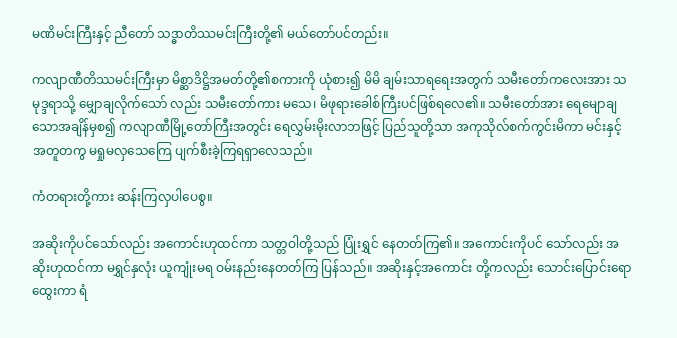မဏိမင်းကြီးနှင့် ညီတော် သဒ္ဓာတိဿမင်းကြီးတို့၏ မယ်တော်ပင်တည်း။

ကလျာဏီတိဿမင်းကြီးမှာ မိစ္ဆာဒိဋ္ဌိအမတ်တို့၏စကားကို ယုံစား၍ မိမိ ချမ်းသာရရေးအတွက် သမီးတော်ကလေးအား သမုဒ္ဒရာသို့ မျှောချလိုက်သော် လည်း သမီးတော်ကား မသေ၊ မိဖုရားခေါစ်ကြီးပင်ဖြစ်ရလေ၏။ သမီးတော်အား ရေမျောချသောအချိန်မှစ၍ ကလျာဏီမြို့တော်ကြီးအတွင်း ရေလွှမ်းမိုးလာဘဖြင့် ပြည်သူတို့သာ အကုသိုလ်စက်ကွင်းမိကာ မင်းနှင့်အတူတကွ မရှုမလှသေကြေ ပျက်စီးခဲ့ကြရရှာလေသည်။

ကံတရားတို့ကား ဆန်းကြလှပါပေစွ။

အဆိုးကိုပင်သော်လည်း အကောင်းဟုထင်ကာ သတ္တဝါတို့သည် ပြုံးရွှင် နေတတ်ကြ၏။ အကောင်းကိုပင် သော်လည်း အဆိုးဟုထင်ကာ မရွှင်နှလုံး ယူကျုံးမရ ဝမ်းနည်းနေတတ်ကြ ပြန်သည်။ အဆိုးနှင့်အကောင်း တို့ကလည်း သောင်းပြောင်းရောထွေးကာ ရံ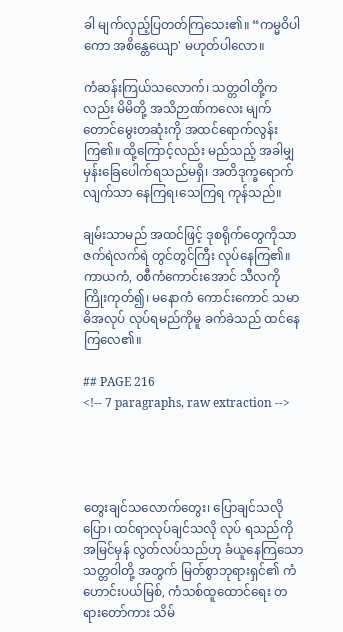ခါ မျက်လှည့်ပြတတ်ကြသေး၏။ “ကမ္မဝိပါကော အစိန္တေယျော' မဟုတ်ပါလော။

ကံဆန်းကြယ်သလောက်၊ သတ္တဝါတို့ကလည်း မိမိတို့ အသိဉာဏ်ကလေး မျက်တောင်မွေးတဆုံးကို အထင်ရောက်လွန်းကြ၏။ ထို့ကြောင့်လည်း မည်သည့် အခါမျှ မှန်းခြေပေါက်ရသည်မရှိ၊ အတိဒုက္ခရောက်လျက်သာ နေကြရ၊သေကြရ ကုန်သည်။

ချမ်းသာမည် အထင်ဖြင့် ဒုစရိုက်တွေကိုသာ ဇက်ရဲလက်ရဲ တွင်တွင်ကြီး လုပ်နေကြ၏။ ကာယကံ, ၀စီကံကောင်းအောင် သီလကို ကြိုးကုတ်၍၊ မနောကံ ကောင်းကောင် သမာဓိအလုပ် လုပ်ရမည်ကိုမူ ခက်ခဲသည် ထင်နေကြလေ၏။

## PAGE 216
<!-- 7 paragraphs, raw extraction -->




တွေးချင်သလောက်တွေး၊ ပြောချင်သလိုပြော၊ ထင်ရာလုပ်ချင်သလို လုပ် ရသည်ကို အမြင်မှန် လွတ်လပ်သည်ဟု ခံယူနေကြသော သတ္တဝါတို့ အတွက် မြတ်စွာဘုရားရှင်၏ ကံဟောင်းပယ်မြစ်, ကံသစ်ထူထောင်ရေး တရားတော်ကား သိမ်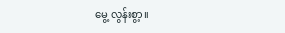မွေ့ လွန်းစွာ့။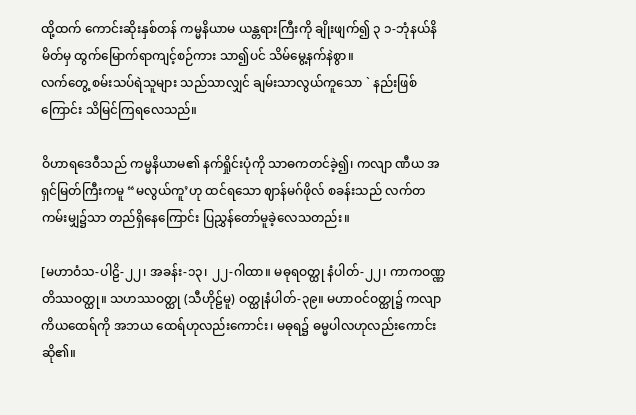ထို့ထက် ကောင်းဆိုးနှစ်တန် ကမ္မနိယာမ ယန္တရားကြီးကို ချိုးဖျက်၍ ၃ ၁-ဘုံနယ်နိမိတ်မှ ထွက်မြောက်ရာကျင့်စဉ်ကား သာ၍ပင် သိမ်မွေ့နက်နဲစွာ။
လက်တွေ့ စမ်းသပ်ရဲသူများ သည်သာလျှင် ချမ်းသာလွယ်ကူသော ` နည်းဖြစ် ကြောင်း သိမြင်ကြရလေသည်။

ဝိဟာရဒေဝီသည် ကမ္မနိယာမ၏ နက်ရှိုင်းပုံကို သာဓကတင်ခဲ့၍၊ ကလျာ ဏီယ အရှင်မြတ်ကြီးကမူ “မလွယ်ကူ’ဟု ထင်ရသော ဈာန်မဂ်ဖိုလ် စခန်းသည် လက်တကမ်းမျှ၌သာ တည်ရှိနေကြောင်း ပြညွှန်တော်မူခဲ့လေသတည်း။

[မဟာဝံသ-ပါဠိ-၂၂၊ အခန်း-၁၃၊ ၂၂-ဂါထာ။ မဓုရဝတ္ထု နံပါတ်-၂၂၊ ကာကဝဏ္ဏတိဿဝတ္ထု။ သဟဿဝတ္ထု (သီဟိုဠ်မူ) ဝတ္ထုနံပါတ်-၃၉။ မဟာဝင်ဝတ္ထု၌ ကလျာကိယထေရ်ကို အဘယ ထေရ်ဟုလည်းကောင်း၊ မဓုရ၌ ဓမ္မပါလဟုလည်းကောင်း ဆို၏။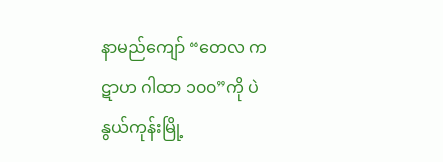နာမည်ကျော် “တေလ ကဋာဟ ဂါထာ ၁၀၀”ကို ပဲနွယ်ကုန်းမြို့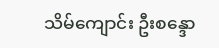သိမ်ကျောင်း ဦးစန္ဒော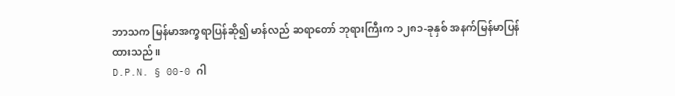ဘာသက မြန်မာအက္ခရာပြန်ဆို၍ မာန်လည် ဆရာတော် ဘုရားကြီးက ၁၂၈၁-ခုနှစ် အနက်မြန်မာပြန်ထားသည်။
D.P.N. § 00-0 ဂါ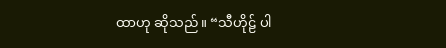ထာဟု ဆိုသည်။ “သီဟိုဠ် ပါ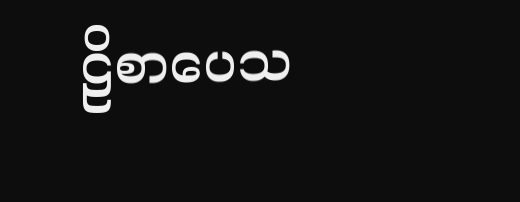ဠိစာပေသ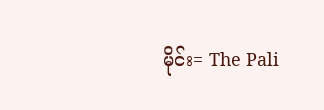မိုင်း= The Pali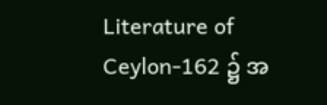Literature of Ceylon-162 ၌ အ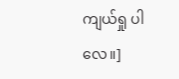ကျယ်ရှု ပါလေ။]